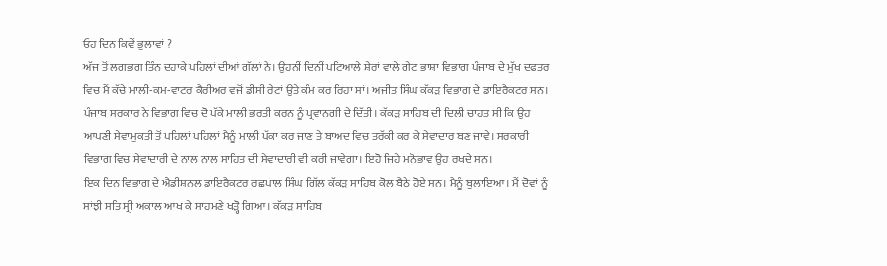ਓਹ ਦਿਨ ਕਿਵੇਂ ਭੁਲਾਵਾਂ ?
ਅੱਜ ਤੋਂ ਲਗਭਗ ਤਿੰਨ ਦਹਾਕੇ ਪਹਿਲਾਂ ਦੀਆਂ ਗੱਲਾਂ ਨੇ। ਉਹਨੀਂ ਦਿਨੀਂ ਪਟਿਆਲੇ ਸ਼ੇਰਾਂ ਵਾਲੇ ਗੇਟ ਭਾਸ਼ਾ ਵਿਭਾਗ ਪੰਜਾਬ ਦੇ ਮੁੱਖ ਦਫਤਰ ਵਿਚ ਮੈਂ ਕੱਚੇ ਮਾਲੀ-ਕਮ-ਵਾਟਰ ਕੈਰੀਅਰ ਵਜੋਂ ਡੀਸੀ ਰੇਟਾਂ ਉਤੇ ਕੰਮ ਕਰ ਰਿਹਾ ਸਾਂ। ਅਜੀਤ ਸਿੰਘ ਕੱਕੜ ਵਿਭਾਗ ਦੇ ਡਾਇਰੈਕਟਰ ਸਨ। ਪੰਜਾਬ ਸਰਕਾਰ ਨੇ ਵਿਭਾਗ ਵਿਚ ਦੋ ਪੱਕੇ ਮਾਲੀ ਭਰਤੀ ਕਰਨ ਨੂੰ ਪ੍ਰਵਾਨਗੀ ਦੇ ਦਿੱਤੀ। ਕੱਕੜ ਸਾਹਿਬ ਦੀ ਦਿਲੀ ਚਾਹਤ ਸੀ ਕਿ ਉਹ ਆਪਣੀ ਸੇਵਾਮੁਕਤੀ ਤੋਂ ਪਹਿਲਾਂ ਪਹਿਲਾਂ ਮੈਨੂੰ ਮਾਲੀ ਪੱਕਾ ਕਰ ਜਾਣ ਤੇ ਬਾਅਦ ਵਿਚ ਤਰੱਕੀ ਕਰ ਕੇ ਸੇਵਾਦਾਰ ਬਣ ਜਾਵੇ। ਸਰਕਾਰੀ ਵਿਭਾਗ ਵਿਚ ਸੇਵਾਦਾਰੀ ਦੇ ਨਾਲ ਨਾਲ ਸਾਹਿਤ ਦੀ ਸੇਵਾਦਾਰੀ ਵੀ ਕਰੀ ਜਾਵੇਗਾ। ਇਹੋ ਜਿਹੇ ਮਨੋਭਾਵ ਉਹ ਰਖਦੇ ਸਨ।
ਇਕ ਦਿਨ ਵਿਭਾਗ ਦੇ ਐਡੀਸ਼ਨਲ ਡਾਇਰੈਕਟਰ ਰਛਪਾਲ ਸਿੰਘ ਗਿੱਲ ਕੱਕੜ ਸਾਹਿਬ ਕੋਲ ਬੈਠੇ ਹੋਏ ਸਨ। ਮੈਨੂੰ ਬੁਲਾਇਆ। ਮੈਂ ਦੋਵਾਂ ਨੂੰ ਸਾਂਝੀ ਸਤਿ ਸ੍ਰੀ ਅਕਾਲ ਆਖ ਕੇ ਸਾਹਮਣੇ ਖੜ੍ਹੋ ਗਿਆ। ਕੱਕੜ ਸਾਹਿਬ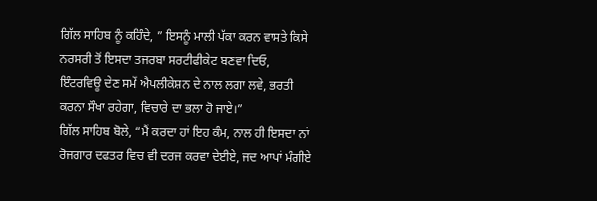ਗਿੱਲ ਸਾਹਿਬ ਨੂੰ ਕਹਿੰਦੇ, ” ਇਸਨੂੰ ਮਾਲੀ ਪੱਕਾ ਕਰਨ ਵਾਸਤੇ ਕਿਸੇ ਨਰਸਰੀ ਤੋਂ ਇਸਦਾ ਤਜਰਬਾ ਸਰਟੀਫੀਕੇਟ ਬਣਵਾ ਦਿਓ, ਇੰਟਰਵਿਊ ਦੇਣ ਸਮੇਂ ਐਪਲੀਕੇਸ਼ਨ ਦੇ ਨਾਲ ਲਗਾ ਲਵੇ, ਭਰਤੀ ਕਰਨਾ ਸੌਖਾ ਰਹੇਗਾ, ਵਿਚਾਰੇ ਦਾ ਭਲਾ ਹੋ ਜਾਏ।”
ਗਿੱਲ ਸਾਹਿਬ ਬੋਲੇ, “ਮੈਂ ਕਰਦਾ ਹਾਂ ਇਹ ਕੰਮ, ਨਾਲ ਹੀ ਇਸਦਾ ਨਾਂ ਰੋਜਗਾਰ ਦਫਤਰ ਵਿਚ ਵੀ ਦਰਜ ਕਰਵਾ ਦੇਈਏ, ਜਦ ਆਪਾਂ ਮੰਗੀਏ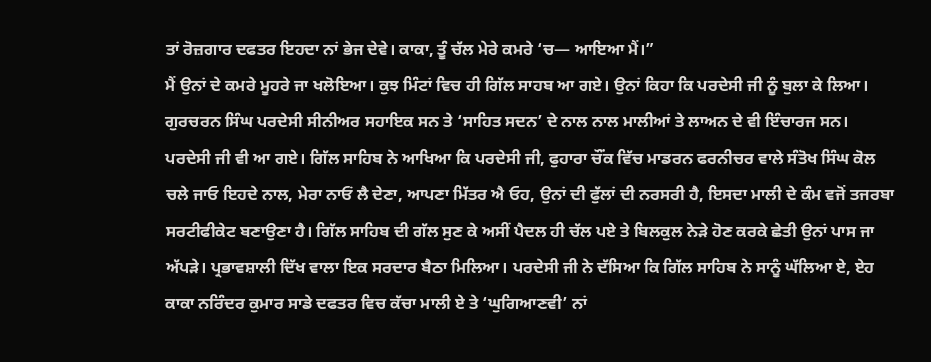ਤਾਂ ਰੋਜ਼ਗਾਰ ਦਫਤਰ ਇਹਦਾ ਨਾਂ ਭੇਜ ਦੇਵੇ। ਕਾਕਾ, ਤੂੰ ਚੱਲ ਮੇਰੇ ਕਮਰੇ ‘ਚ— ਆਇਆ ਮੈਂ।”
ਮੈਂ ਉਨਾਂ ਦੇ ਕਮਰੇ ਮੂਹਰੇ ਜਾ ਖਲੋਇਆ। ਕੁਝ ਮਿੰਟਾਂ ਵਿਚ ਹੀ ਗਿੱਲ ਸਾਹਬ ਆ ਗਏ। ਉਨਾਂ ਕਿਹਾ ਕਿ ਪਰਦੇਸੀ ਜੀ ਨੂੰ ਬੁਲਾ ਕੇ ਲਿਆ। ਗੁਰਚਰਨ ਸਿੰਘ ਪਰਦੇਸੀ ਸੀਨੀਅਰ ਸਹਾਇਕ ਸਨ ਤੇ ‘ਸਾਹਿਤ ਸਦਨ’ ਦੇ ਨਾਲ ਨਾਲ ਮਾਲੀਆਂ ਤੇ ਲਾਅਨ ਦੇ ਵੀ ਇੰਚਾਰਜ ਸਨ। ਪਰਦੇਸੀ ਜੀ ਵੀ ਆ ਗਏ। ਗਿੱਲ ਸਾਹਿਬ ਨੇ ਆਖਿਆ ਕਿ ਪਰਦੇਸੀ ਜੀ, ਫੁਹਾਰਾ ਚੌਂਕ ਵਿੱਚ ਮਾਡਰਨ ਫਰਨੀਚਰ ਵਾਲੇ ਸੰਤੋਖ ਸਿੰਘ ਕੋਲ ਚਲੇ ਜਾਓ ਇਹਦੇ ਨਾਲ, ਮੇਰਾ ਨਾਓਂ ਲੈ ਦੇਣਾ, ਆਪਣਾ ਮਿੱਤਰ ਐ ਓਹ, ਉਨਾਂ ਦੀ ਫੁੱਲਾਂ ਦੀ ਨਰਸਰੀ ਹੈ, ਇਸਦਾ ਮਾਲੀ ਦੇ ਕੰਮ ਵਜੋਂ ਤਜਰਬਾ ਸਰਟੀਫੀਕੇਟ ਬਣਾਉਣਾ ਹੈ। ਗਿੱਲ ਸਾਹਿਬ ਦੀ ਗੱਲ ਸੁਣ ਕੇ ਅਸੀਂ ਪੈਦਲ ਹੀ ਚੱਲ ਪਏ ਤੇ ਬਿਲਕੁਲ ਨੇੜੇ ਹੋਣ ਕਰਕੇ ਛੇਤੀ ਉਨਾਂ ਪਾਸ ਜਾ ਅੱਪੜੇ। ਪ੍ਰਭਾਵਸ਼ਾਲੀ ਦਿੱਖ ਵਾਲਾ ਇਕ ਸਰਦਾਰ ਬੈਠਾ ਮਿਲਿਆ। ਪਰਦੇਸੀ ਜੀ ਨੇ ਦੱਸਿਆ ਕਿ ਗਿੱਲ ਸਾਹਿਬ ਨੇ ਸਾਨੂੰ ਘੱਲਿਆ ਏ, ਏਹ ਕਾਕਾ ਨਰਿੰਦਰ ਕੁਮਾਰ ਸਾਡੇ ਦਫਤਰ ਵਿਚ ਕੱਚਾ ਮਾਲੀ ਏ ਤੇ ‘ਘੁਗਿਆਣਵੀ’ ਨਾਂ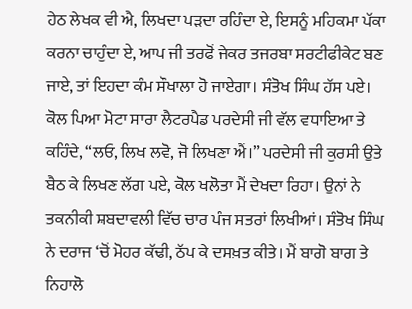ਹੇਠ ਲੇਖਕ ਵੀ ਐ, ਲਿਖਦਾ ਪੜਦਾ ਰਹਿੰਦਾ ਏ, ਇਸਨੂੰ ਮਹਿਕਮਾ ਪੱਕਾ ਕਰਨਾ ਚਾਹੁੰਦਾ ਏ, ਆਪ ਜੀ ਤਰਫੋਂ ਜੇਕਰ ਤਜਰਬਾ ਸਰਟੀਫੀਕੇਟ ਬਣ ਜਾਏ, ਤਾਂ ਇਹਦਾ ਕੰਮ ਸੌਖਾਲਾ ਹੋ ਜਾਏਗਾ। ਸੰਤੋਖ ਸਿੰਘ ਹੱਸ ਪਏ। ਕੋਲ ਪਿਆ ਮੋਟਾ ਸਾਰਾ ਲੈਟਰਪੈਡ ਪਰਦੇਸੀ ਜੀ ਵੱਲ ਵਧਾਇਆ ਤੇ ਕਹਿੰਦੇ, “ਲਓ, ਲਿਖ ਲਵੋ, ਜੋ ਲਿਖਣਾ ਐਂ।” ਪਰਦੇਸੀ ਜੀ ਕੁਰਸੀ ਉਤੇ ਬੈਠ ਕੇ ਲਿਖਣ ਲੱਗ ਪਏ, ਕੋਲ ਖਲੋਤਾ ਮੈਂ ਦੇਖਦਾ ਰਿਹਾ। ਉਨਾਂ ਨੇ ਤਕਨੀਕੀ ਸ਼ਬਦਾਵਲੀ ਵਿੱਚ ਚਾਰ ਪੰਜ ਸਤਰਾਂ ਲਿਖੀਆਂ। ਸੰਤੋਖ ਸਿੰਘ ਨੇ ਦਰਾਜ ‘ਚੋਂ ਮੋਹਰ ਕੱਢੀ, ਠੱਪ ਕੇ ਦਸਖ਼ਤ ਕੀਤੇ। ਮੈਂ ਬਾਗੋ ਬਾਗ ਤੇ ਨਿਹਾਲੋ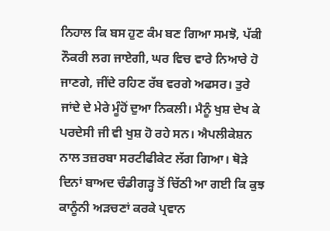ਨਿਹਾਲ ਕਿ ਬਸ ਹੁਣ ਕੰਮ ਬਣ ਗਿਆ ਸਮਝੋ, ਪੱਕੀ ਨੌਕਰੀ ਲਗ ਜਾਏਗੀ, ਘਰ ਵਿਚ ਵਾਰੇ ਨਿਆਰੇ ਹੋ ਜਾਣਗੇ, ਜੀਂਦੇ ਰਹਿਣ ਰੱਬ ਵਰਗੇ ਅਫਸਰ। ਤੁਰੇ ਜਾਂਦੇ ਦੇ ਮੇਰੇ ਮੂੰਹੋਂ ਦੁਆ ਨਿਕਲੀ। ਮੈਨੂੰ ਖੁਸ਼ ਦੇਖ ਕੇ ਪਰਦੇਸੀ ਜੀ ਵੀ ਖੁਸ਼ ਹੋ ਰਹੇ ਸਨ। ਐਪਲੀਕੇਸ਼ਨ ਨਾਲ ਤਜ਼ਰਬਾ ਸਰਟੀਫੀਕੇਟ ਲੱਗ ਗਿਆ। ਥੋੜੇ ਦਿਨਾਂ ਬਾਅਦ ਚੰਡੀਗੜ੍ਹ ਤੋਂ ਚਿੱਠੀ ਆ ਗਈ ਕਿ ਕੁਝ ਕਾਨੂੰਨੀ ਅੜਚਣਾਂ ਕਰਕੇ ਪ੍ਰਵਾਨ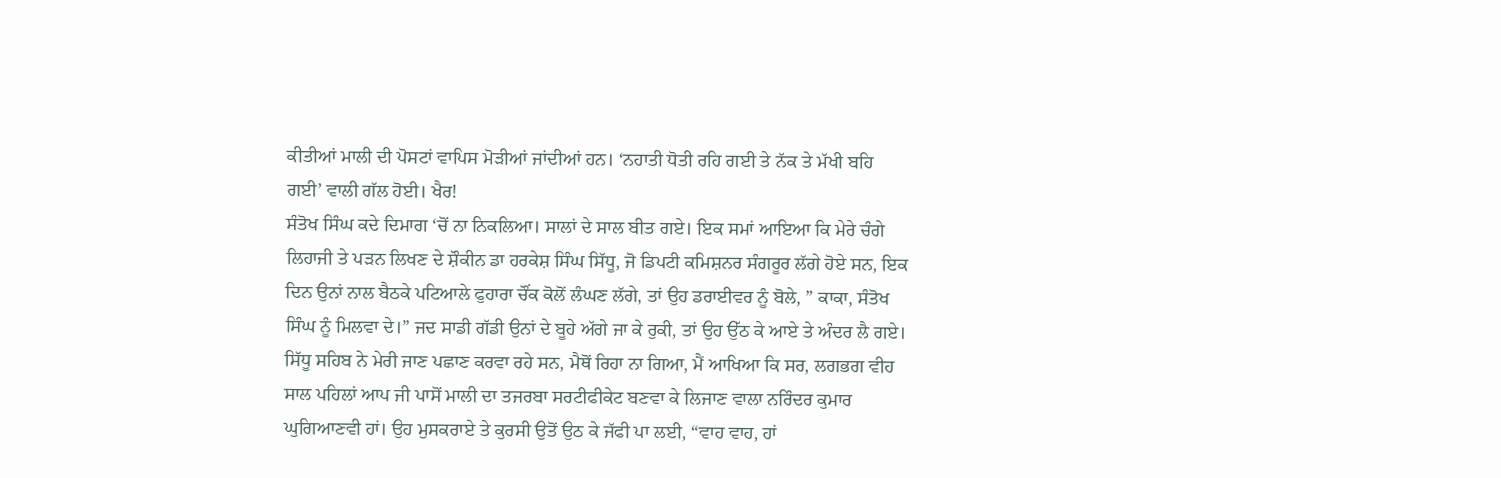ਕੀਤੀਆਂ ਮਾਲੀ ਦੀ ਪੋਸਟਾਂ ਵਾਪਿਸ ਮੋੜੀਆਂ ਜਾਂਦੀਆਂ ਹਨ। ‘ਨਹਾਤੀ ਧੋਤੀ ਰਹਿ ਗਈ ਤੇ ਨੱਕ ਤੇ ਮੱਖੀ ਬਹਿ ਗਈ’ ਵਾਲੀ ਗੱਲ ਹੋਈ। ਖੈਰ!
ਸੰਤੋਖ ਸਿੰਘ ਕਦੇ ਦਿਮਾਗ ‘ਚੋਂ ਨਾ ਨਿਕਲਿਆ। ਸਾਲਾਂ ਦੇ ਸਾਲ ਬੀਤ ਗਏ। ਇਕ ਸਮਾਂ ਆਇਆ ਕਿ ਮੇਰੇ ਚੰਗੇ ਲਿਹਾਜੀ ਤੇ ਪੜਨ ਲਿਖਣ ਦੇ ਸ਼ੌਕੀਨ ਡਾ ਹਰਕੇਸ਼ ਸਿੰਘ ਸਿੱਧੂ, ਜੋ ਡਿਪਟੀ ਕਮਿਸ਼ਨਰ ਸੰਗਰੂਰ ਲੱਗੇ ਹੋਏ ਸਨ, ਇਕ ਦਿਨ ਉਨਾਂ ਨਾਲ ਬੈਠਕੇ ਪਟਿਆਲੇ ਫੁਹਾਰਾ ਚੌਂਕ ਕੋਲੋਂ ਲੰਘਣ ਲੱਗੇ, ਤਾਂ ਉਹ ਡਰਾਈਵਰ ਨੂੰ ਬੋਲੇ, ” ਕਾਕਾ, ਸੰਤੋਖ ਸਿੰਘ ਨੂੰ ਮਿਲਵਾ ਦੇ।” ਜਦ ਸਾਡੀ ਗੱਡੀ ਉਨਾਂ ਦੇ ਬੂਹੇ ਅੱਗੇ ਜਾ ਕੇ ਰੁਕੀ, ਤਾਂ ਉਹ ਉੱਠ ਕੇ ਆਏ ਤੇ ਅੰਦਰ ਲੈ ਗਏ। ਸਿੱਧੂ ਸਹਿਬ ਨੇ ਮੇਰੀ ਜਾਣ ਪਛਾਣ ਕਰਵਾ ਰਹੇ ਸਨ, ਮੈਥੋਂ ਰਿਹਾ ਨਾ ਗਿਆ, ਮੈਂ ਆਖਿਆ ਕਿ ਸਰ, ਲਗਭਗ ਵੀਹ ਸਾਲ ਪਹਿਲਾਂ ਆਪ ਜੀ ਪਾਸੋਂ ਮਾਲੀ ਦਾ ਤਜਰਬਾ ਸਰਟੀਫੀਕੇਟ ਬਣਵਾ ਕੇ ਲਿਜਾਣ ਵਾਲਾ ਨਰਿੰਦਰ ਕੁਮਾਰ ਘੁਗਿਆਣਵੀ ਹਾਂ। ਉਹ ਮੁਸਕਰਾਏ ਤੇ ਕੁਰਸੀ ਉਤੋਂ ਉਠ ਕੇ ਜੱਫੀ ਪਾ ਲਈ, “ਵਾਹ ਵਾਹ, ਹਾਂ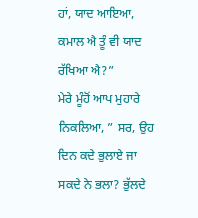ਹਾਂ, ਯਾਦ ਆਇਆ, ਕਮਾਲ ਐ ਤੂੰ ਵੀ ਯਾਦ ਰੱਖਿਆ ਐ?”
ਮੇਰੇ ਮੂੰਹੋਂ ਆਪ ਮੁਹਾਰੇ ਨਿਕਲਿਆ, ” ਸਰ, ਉਹ ਦਿਨ ਕਦੇ ਭੁਲਾਏ ਜਾ ਸਕਦੇ ਨੇ ਭਲਾ? ਭੁੱਲਦੇ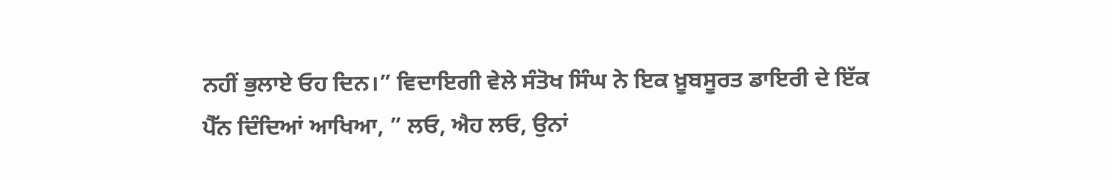ਨਹੀਂ ਭੁਲਾਏ ਓਹ ਦਿਨ।” ਵਿਦਾਇਗੀ ਵੇਲੇ ਸੰਤੋਖ ਸਿੰਘ ਨੇ ਇਕ ਖ਼ੂਬਸੂਰਤ ਡਾਇਰੀ ਦੇ ਇੱਕ ਪੈੱਨ ਦਿੰਦਿਆਂ ਆਖਿਆ, ” ਲਓ, ਐਹ ਲਓ, ਉਨਾਂ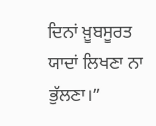ਦਿਨਾਂ ਖ਼ੂਬਸੂਰਤ ਯਾਦਾਂ ਲਿਖਣਾ ਨਾ ਭੁੱਲਣਾ।”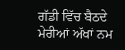ਗੱਡੀ ਵਿੱਚ ਬੈਠਦੇ ਮੇਰੀਆਂ ਅੱਖਾਂ ਨਮ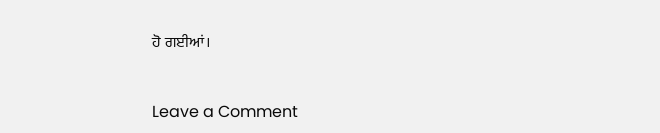ਹੋ ਗਈਆਂ।



Leave a Comment